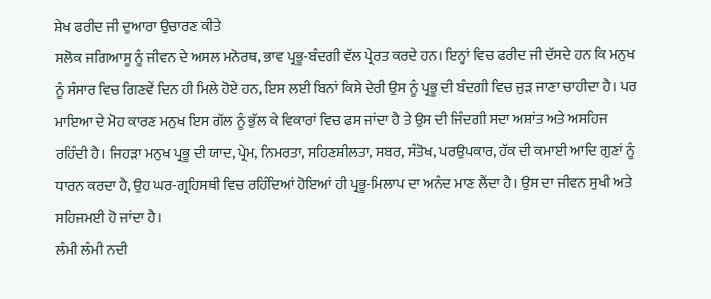ਸ਼ੇਖ ਫਰੀਦ ਜੀ ਦੁਆਰਾ ਉਚਾਰਣ ਕੀਤੇ
ਸਲੋਕ ਜਗਿਆਸੂ ਨੂੰ ਜੀਵਨ ਦੇ ਅਸਲ ਮਨੋਰਥ, ਭਾਵ ਪ੍ਰਭੂ-ਬੰਦਗੀ ਵੱਲ ਪ੍ਰੇਰਤ ਕਰਦੇ ਹਨ। ਇਨ੍ਹਾਂ ਵਿਚ ਫਰੀਦ ਜੀ ਦੱਸਦੇ ਹਨ ਕਿ ਮਨੁਖ ਨੂੰ ਸੰਸਾਰ ਵਿਚ ਗਿਣਵੇਂ ਦਿਨ ਹੀ ਮਿਲੇ ਹੋਏ ਹਨ, ਇਸ ਲਈ ਬਿਨਾਂ ਕਿਸੇ ਦੇਰੀ ਉਸ ਨੂੰ ਪ੍ਰਭੂ ਦੀ ਬੰਦਗੀ ਵਿਚ ਜੁੜ ਜਾਣਾ ਚਾਹੀਦਾ ਹੈ। ਪਰ
ਮਾਇਆ ਦੇ ਮੋਹ ਕਾਰਣ ਮਨੁਖ ਇਸ ਗੱਲ ਨੂੰ ਭੁੱਲ ਕੇ ਵਿਕਾਰਾਂ ਵਿਚ ਫਸ ਜਾਂਦਾ ਹੈ ਤੇ ਉਸ ਦੀ ਜਿੰਦਗੀ ਸਦਾ ਅਸ਼ਾਂਤ ਅਤੇ ਅਸਹਿਜ ਰਹਿੰਦੀ ਹੈ। ਜਿਹੜਾ ਮਨੁਖ ਪ੍ਰਭੂ ਦੀ ਯਾਦ, ਪ੍ਰੇਮ, ਨਿਮਰਤਾ, ਸਹਿਣਸ਼ੀਲਤਾ, ਸਬਰ, ਸੰਤੋਖ, ਪਰਉਪਕਾਰ, ਹੱਕ ਦੀ ਕਮਾਈ ਆਦਿ ਗੁਣਾਂ ਨੂੰ ਧਾਰਨ ਕਰਦਾ ਹੈ, ਉਹ ਘਰ-ਗ੍ਰਹਿਸਥੀ ਵਿਚ ਰਹਿੰਦਿਆਂ ਹੋਇਆਂ ਹੀ ਪ੍ਰਭੂ-ਮਿਲਾਪ ਦਾ ਅਨੰਦ ਮਾਣ ਲੈਂਦਾ ਹੈ। ਉਸ ਦਾ ਜੀਵਨ ਸੁਖੀ ਅਤੇ ਸਹਿਜਮਈ ਹੋ ਜਾਂਦਾ ਹੈ।
ਲੰਮੀ ਲੰਮੀ ਨਦੀ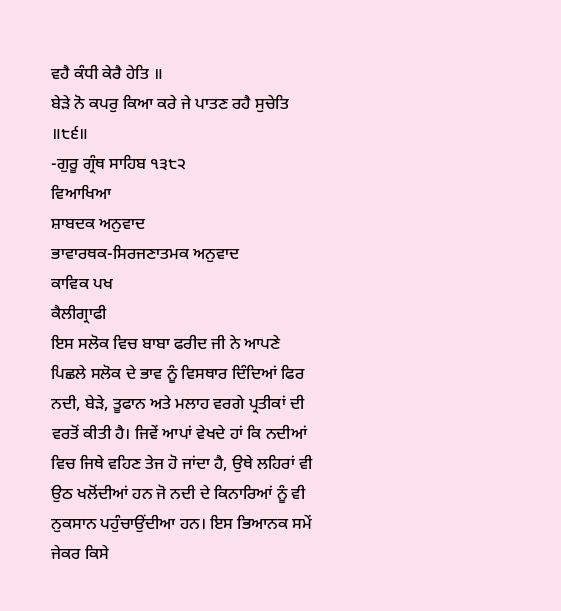ਵਹੈ ਕੰਧੀ ਕੇਰੈ ਹੇਤਿ ॥
ਬੇੜੇ ਨੋ ਕਪਰੁ ਕਿਆ ਕਰੇ ਜੇ ਪਾਤਣ ਰਹੈ ਸੁਚੇਤਿ ॥੮੬॥
-ਗੁਰੂ ਗ੍ਰੰਥ ਸਾਹਿਬ ੧੩੮੨
ਵਿਆਖਿਆ
ਸ਼ਾਬਦਕ ਅਨੁਵਾਦ
ਭਾਵਾਰਥਕ-ਸਿਰਜਣਾਤਮਕ ਅਨੁਵਾਦ
ਕਾਵਿਕ ਪਖ
ਕੈਲੀਗ੍ਰਾਫੀ
ਇਸ ਸਲੋਕ ਵਿਚ ਬਾਬਾ ਫਰੀਦ ਜੀ ਨੇ ਆਪਣੇ ਪਿਛਲੇ ਸਲੋਕ ਦੇ ਭਾਵ ਨੂੰ ਵਿਸਥਾਰ ਦਿੰਦਿਆਂ ਫਿਰ ਨਦੀ, ਬੇੜੇ, ਤੂਫਾਨ ਅਤੇ ਮਲਾਹ ਵਰਗੇ ਪ੍ਰਤੀਕਾਂ ਦੀ ਵਰਤੋਂ ਕੀਤੀ ਹੈ। ਜਿਵੇਂ ਆਪਾਂ ਵੇਖਦੇ ਹਾਂ ਕਿ ਨਦੀਆਂ ਵਿਚ ਜਿਥੇ ਵਹਿਣ ਤੇਜ ਹੋ ਜਾਂਦਾ ਹੈ, ਉਥੇ ਲਹਿਰਾਂ ਵੀ ਉਠ ਖਲੋਂਦੀਆਂ ਹਨ ਜੋ ਨਦੀ ਦੇ ਕਿਨਾਰਿਆਂ ਨੂੰ ਵੀ ਨੁਕਸਾਨ ਪਹੁੰਚਾਉਂਦੀਆ ਹਨ। ਇਸ ਭਿਆਨਕ ਸਮੇਂ ਜੇਕਰ ਕਿਸੇ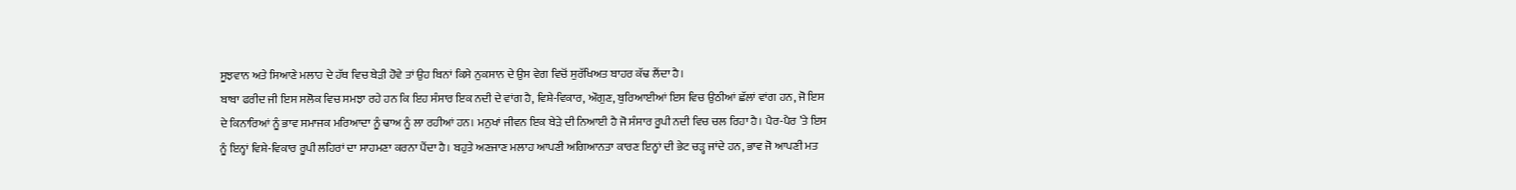ਸੂਝਵਾਨ ਅਤੇ ਸਿਆਣੇ ਮਲਾਹ ਦੇ ਹੱਥ ਵਿਚ ਬੇੜੀ ਹੋਵੇ ਤਾਂ ਉਹ ਬਿਨਾਂ ਕਿਸੇ ਨੁਕਸਾਨ ਦੇ ਉਸ ਵੇਗ ਵਿਚੋਂ ਸੁਰੱਖਿਅਤ ਬਾਹਰ ਕੱਢ ਲੈਂਦਾ ਹੈ।
ਬਾਬਾ ਫਰੀਦ ਜੀ ਇਸ ਸਲੋਕ ਵਿਚ ਸਮਝਾ ਰਹੇ ਹਨ ਕਿ ਇਹ ਸੰਸਾਰ ਇਕ ਨਦੀ ਦੇ ਵਾਂਗ ਹੈ, ਵਿਸ਼ੇ-ਵਿਕਾਰ, ਔਗੁਣ, ਬੁਰਿਆਈਆਂ ਇਸ ਵਿਚ ਉਠੀਆਂ ਛੱਲਾਂ ਵਾਂਗ ਹਨ, ਜੋ ਇਸ ਦੇ ਕਿਨਾਰਿਆਂ ਨੂੰ ਭਾਵ ਸਮਾਜਕ ਮਰਿਆਦਾ ਨੂੰ ਢਾਅ ਨੂੰ ਲਾ ਰਹੀਆਂ ਹਨ। ਮਨੁਖਾਂ ਜੀਵਨ ਇਕ ਬੇੜੇ ਦੀ ਨਿਆਈ ਹੈ ਜੋ ਸੰਸਾਰ ਰੂਪੀ ਨਦੀ ਵਿਚ ਚਲ ਰਿਹਾ ਹੈ। ਪੈਰ-ਪੈਰ ’ਤੇ ਇਸ ਨੂੰ ਇਨ੍ਹਾਂ ਵਿਸ਼ੇ-ਵਿਕਾਰ ਰੂਪੀ ਲਹਿਰਾਂ ਦਾ ਸਾਹਮਣਾ ਕਰਨਾ ਪੈਂਦਾ ਹੈ। ਬਹੁਤੇ ਅਣਜਾਣ ਮਲਾਹ ਆਪਣੀ ਅਗਿਆਨਤਾ ਕਾਰਣ ਇਨ੍ਹਾਂ ਦੀ ਭੇਟ ਚੜ੍ਹ ਜਾਂਦੇ ਹਨ, ਭਾਵ ਜੋ ਆਪਣੀ ਮਤ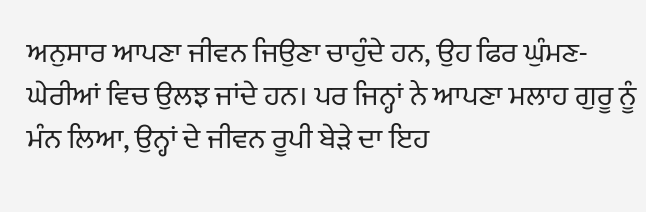ਅਨੁਸਾਰ ਆਪਣਾ ਜੀਵਨ ਜਿਉਣਾ ਚਾਹੁੰਦੇ ਹਨ, ਉਹ ਫਿਰ ਘੁੰਮਣ-ਘੇਰੀਆਂ ਵਿਚ ਉਲਝ ਜਾਂਦੇ ਹਨ। ਪਰ ਜਿਨ੍ਹਾਂ ਨੇ ਆਪਣਾ ਮਲਾਹ ਗੁਰੂ ਨੂੰ ਮੰਨ ਲਿਆ, ਉਨ੍ਹਾਂ ਦੇ ਜੀਵਨ ਰੂਪੀ ਬੇੜੇ ਦਾ ਇਹ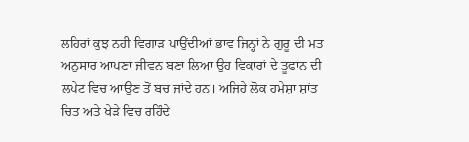ਲਹਿਰਾਂ ਕੁਝ ਨਹੀ ਵਿਗਾੜ ਪਾਉਂਦੀਆਂ ਭਾਵ ਜਿਨ੍ਹਾਂ ਨੇ ਗੁਰੂ ਦੀ ਮਤ ਅਨੁਸਾਰ ਆਪਣਾ ਜੀਵਨ ਬਣਾ ਲਿਆ ਉਹ ਵਿਕਾਰਾਂ ਦੇ ਤੂਫਾਨ ਦੀ ਲਪੇਟ ਵਿਚ ਆਉਣ ਤੋਂ ਬਚ ਜਾਂਦੇ ਹਨ। ਅਜਿਹੇ ਲੋਕ ਹਮੇਸ਼ਾ ਸ਼ਾਂਤ ਚਿਤ ਅਤੇ ਖੇੜੇ ਵਿਚ ਰਹਿੰਦੇ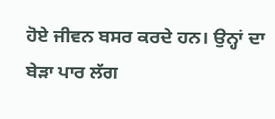ਹੋਏ ਜੀਵਨ ਬਸਰ ਕਰਦੇ ਹਨ। ਉਨ੍ਹਾਂ ਦਾ ਬੇੜਾ ਪਾਰ ਲੱਗ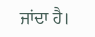ਜਾਂਦਾ ਹੈ।